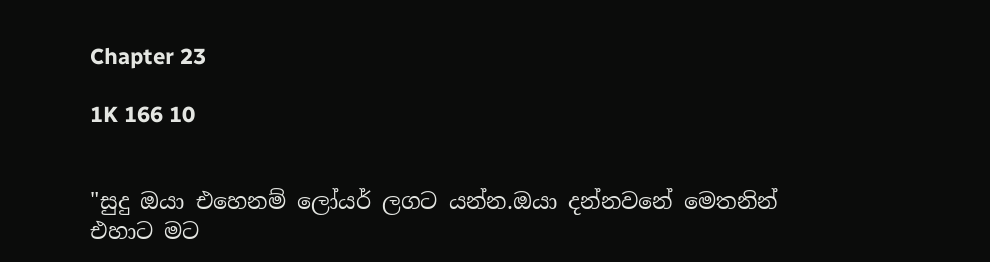Chapter 23

1K 166 10


"සුදු ඔයා එහෙනම් ලෝයර් ලගට යන්න.ඔයා දන්නවනේ මෙතනින් එහාට මට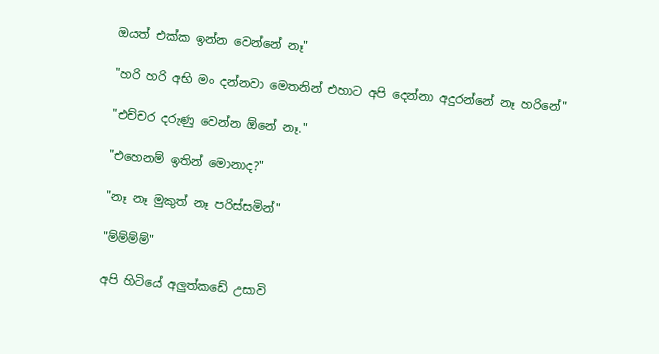ඔයත් එක්ක ඉන්න වෙන්නේ නෑ"

"හරි හරි අභි මං දන්නවා මෙතනින් එහාට අපි දෙන්නා අදුරන්නේ නෑ හරිනේ"

"එච්චර දරුණු වෙන්න ඕනේ නෑ."

"එහෙනම් ඉතින් මොනාද?"

"නෑ නෑ මුකුත් නෑ පරිස්සමින්"

"ම්ම්ම්ම්"

අපි හිටියේ අලුත්කඩේ උසාවි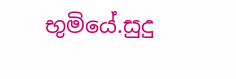භුමියේ.සුදු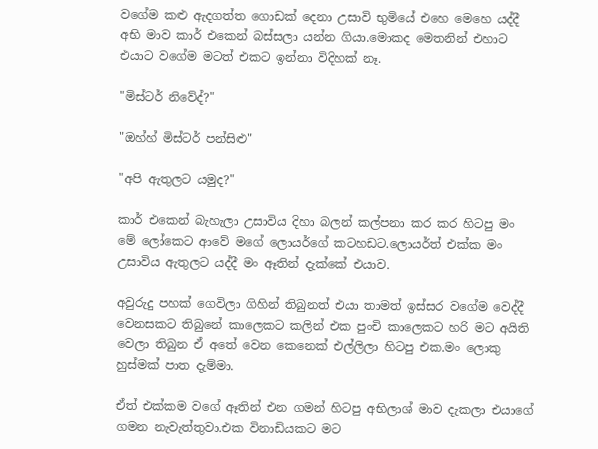වගේම කළු ඇදගත්ත ගොඩක් දෙනා උසාවි භුමියේ එහෙ මෙහෙ යද්දී අභි මාව කාර් එකෙන් බස්සලා යන්න ගියා.මොකද මෙතනින් එහාට එයාට වගේම මටත් එකට ඉන්නා විදිහක් නෑ.

"මිස්ටර් නිවේද්?"

"ඔහ්හ් මිස්ටර් පන්සිළු"

"අපි ඇතුලට යමුද?"

කාර් එකෙන් බැහැලා උසාවිය දිහා බලන් කල්පනා කර කර හිටපු මං මේ ලෝකෙට ආවේ මගේ ලොයර්ගේ කටහඩට.ලොයර්ත් එක්ක මං උසාවිය ඇතුලට යද්දී මං ඈතින් දැක්කේ එයාව.

අවුරුදු පහක් ගෙවිලා ගිහින් තිබුනත් එයා තාමත් ඉස්සර වගේම වෙද්දී වෙනසකට තිබුනේ කාලෙකට කලින් එක පුංචි කාලෙකට හරි මට අයිති වෙලා තිබුන ඒ අතේ වෙන කෙනෙක් එල්ලිලා හිටපු එක.මං ලොකු හුස්මක් පාත දැම්මා.

ඒත් එක්කම වගේ ඈතින් එන ගමන් හිටපු අභිලාශ් මාව දැකලා එයාගේ ගමන නැවැත්තුවා.එක විනාඩියකට මට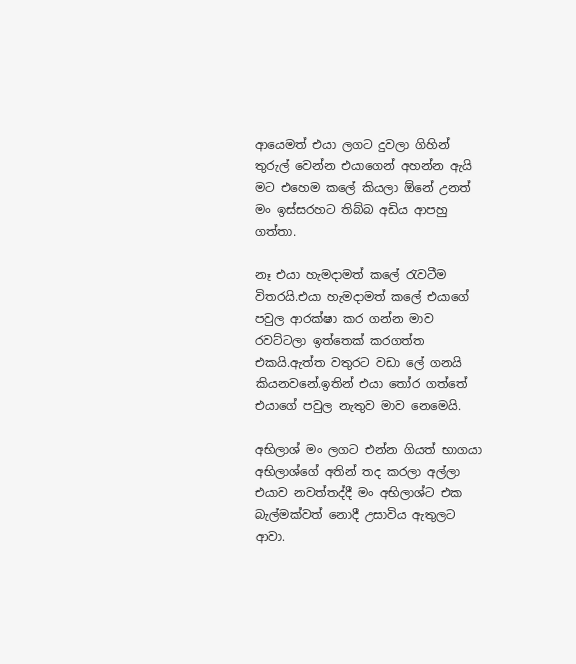ආයෙමත් එයා ලගට දුවලා ගිහින් තුරුල් වෙන්න එයාගෙන් අහන්න ඇයි මට එහෙම කලේ කියලා ඕනේ උනත් මං ඉස්සරහට තිබ්බ අඩිය ආපහු ගත්තා.

නෑ එයා හැමදාමත් කලේ රැවටීම විතරයි.එයා හැමදාමත් කලේ එයාගේ පවුල ආරක්ෂා කර ගන්න මාව රවට්ටලා ඉත්තෙක් කරගත්ත එකයි.ඇත්ත වතුරට වඩා ලේ ගනයි කියනවනේ.ඉතින් එයා තෝර ගත්තේ එයාගේ පවුල නැතුව මාව නෙමෙයි.

අභිලාශ් මං ලගට එන්න ගියත් භාගයා අභිලාශ්ගේ අතින් තද කරලා අල්ලා එයාව නවත්තද්දී මං අභිලාශ්ට එක බැල්මක්වත් නොදී උසාවිය ඇතුලට ආවා.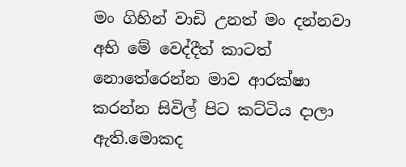මං ගිහින් වාඩි උනත් මං දන්නවා අභි මේ වෙද්දීත් කාටත් නොතේරෙන්න මාව ආරක්ෂා කරන්න සිවිල් පිට කට්ටිය දාලා ඇති.මොකද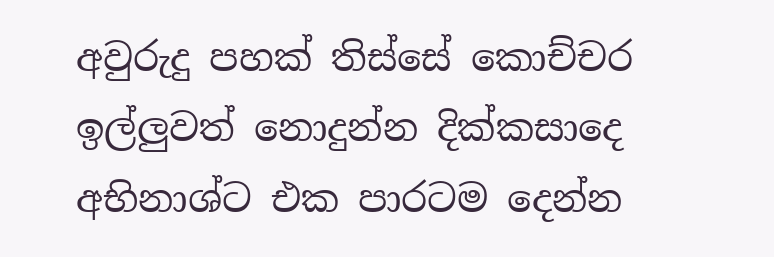අවුරුදු පහක් තිස්සේ කොච්චර ඉල්ලුවත් නොදුන්න දික්කසාදෙ අභිනාශ්ට එක පාරටම දෙන්න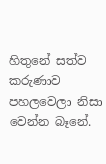හිතුනේ සත්ව කරුණාව පහලවෙලා නිසා වෙන්න බෑනේ.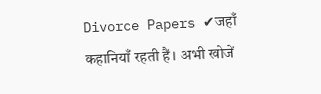Divorce Papers ✔जहाँ कहानियाँ रहती हैं। अभी खोजें